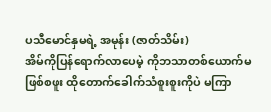ပသီမောင်နှမရဲ့ အမုန်း (ဇာတ်သိမ်း)
အိမ်ကိုပြန်ရောက်လာပေမဲ့ ကိုဘသာတစ်ယောက်မဖြစ်စဖူး ထိုတောက်ခေါက်သံစူးစူးကိုပဲ မကြာ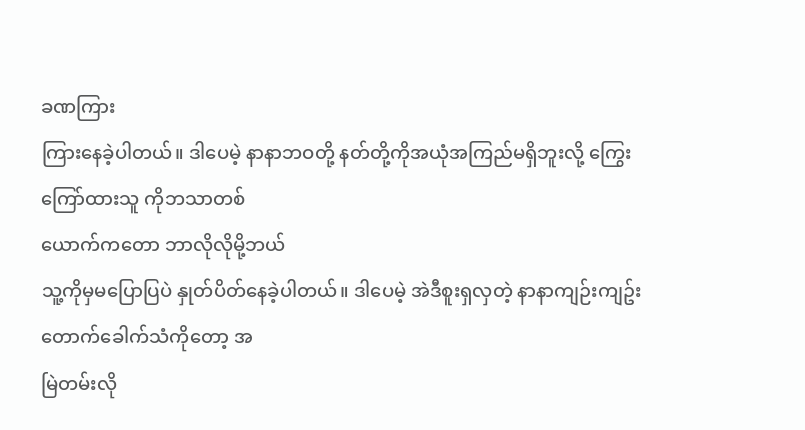ခဏကြား
ကြားနေခဲ့ပါတယ်။ ဒါပေမဲ့ နာနာဘဝတို့ နတ်တို့ကိုအယုံအကြည်မရှိဘူးလို့ ကြွေးကြော်ထားသူ ကိုဘသာတစ်
ယောက်ကတော ဘာလိုလိုမို့ဘယ်
သူ့ကိုမှမပြောပြပဲ နှုတ်ပိတ်နေခဲ့ပါတယ်။ ဒါပေမဲ့ အဲဒီစူးရှလှတဲ့ နာနာကျဉ်းကျဥ်းတောက်ခေါက်သံကိုတော့ အ
မြဲတမ်းလို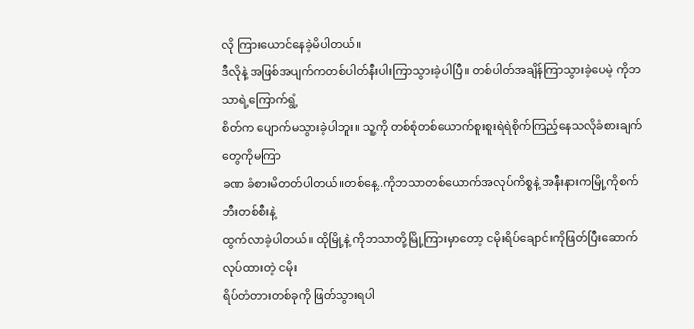လို ကြားယောင်နေခဲ့မိပါတယ်။
ဒီလိုနဲ့ အဖြစ်အပျက်ကတစ်ပါတ်နီးပါးကြာသွားခဲ့ပါပြီ။ တစ်ပါတ်အချိန်ကြာသွားခဲ့ပေမဲ့ ကိုဘသာရဲ့ကြောက်ရွံ့
စိတ်က ပျောက်မသွားခဲ့ပါဘူး။ သူ့ကို တစ်စုံတစ်ယောက်စူးစူးရဲရဲစိုက်ကြည့်နေသလိုခံစားချက် တွေကိုမကြာ
ခဏ ခံစားမိတတ်ပါတယ်။တစ်နေ့..ကိုဘသာတစ်ယောက်အလုပ်ကိစ္စနဲ့ အနီးနားကမြို့ကိုစက်ဘီးတစ်စီးနဲ့
ထွက်လာခဲ့ပါတယ်။ ထိုမြို့နဲ့ ကိုဘသာတို့မြို့ကြားမှာတော့ ငမိုးရိပ်ချောင်းကိုဖြတ်ပြီးဆောက်လုပ်ထားတဲ့ ငမိုး
ရိပ်တံတားတစ်ခုကို ဖြတ်သွားရပါ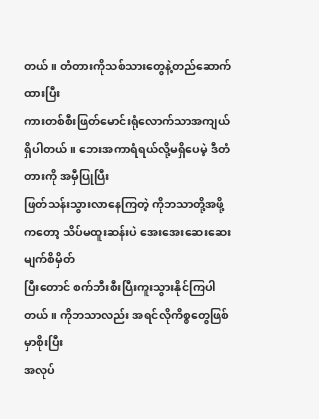တယ်။ တံတားကိုသစ်သားတွေနဲ့တည်ဆောက်ထားပြီး
ကားတစ်စီးဖြတ်မောင်းရုံလောက်သာအကျယ်ရှိပါတယ်။ ဘေးအကာရံရယ်လို့မရှိပေမဲ့ ဒီတံတားကို အမှီပြုပြီး
ဖြတ်သန်းသွားလာနေကြတဲ့ ကိုဘသာတို့အဖို့ကတော့ သိပ်မထူးဆန်းပဲ အေးအေးဆေးဆေးမျက်စိမှိတ်
ပြီးတောင် စက်ဘီးစီးပြီးကူးသွားနိုင်ကြပါတယ်။ ကိုဘသာလည်း အရင်လိုကိစ္စတွေဖြစ်မှာစိုးပြီး
အလုပ်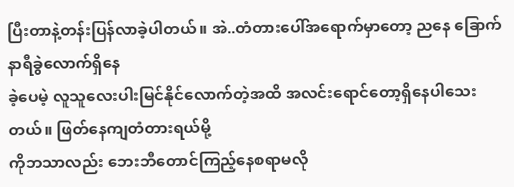ပြီးတာနဲ့တန်းပြန်လာခဲ့ပါတယ်။ အဲ..တံတားပေါ်အရောက်မှာတော့ ညနေ ခြောက်နာရီခွဲလောက်ရှိနေ
ခဲ့ပေမဲ့ လူသူလေးပါးမြင်နိုင်လောက်တဲ့အထိ အလင်းရောင်တော့ရှိနေပါသေးတယ်။ ဖြတ်နေကျတံတားရယ်မို့
ကိုဘသာလည်း ဘေးဘီတောင်ကြည့်နေစရာမလို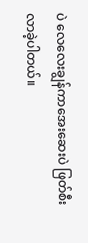ပဲ လေလေးချွန်ကာအေးဆေးပဲ ဖြတ်စီးလာခဲ့ပါတယ်။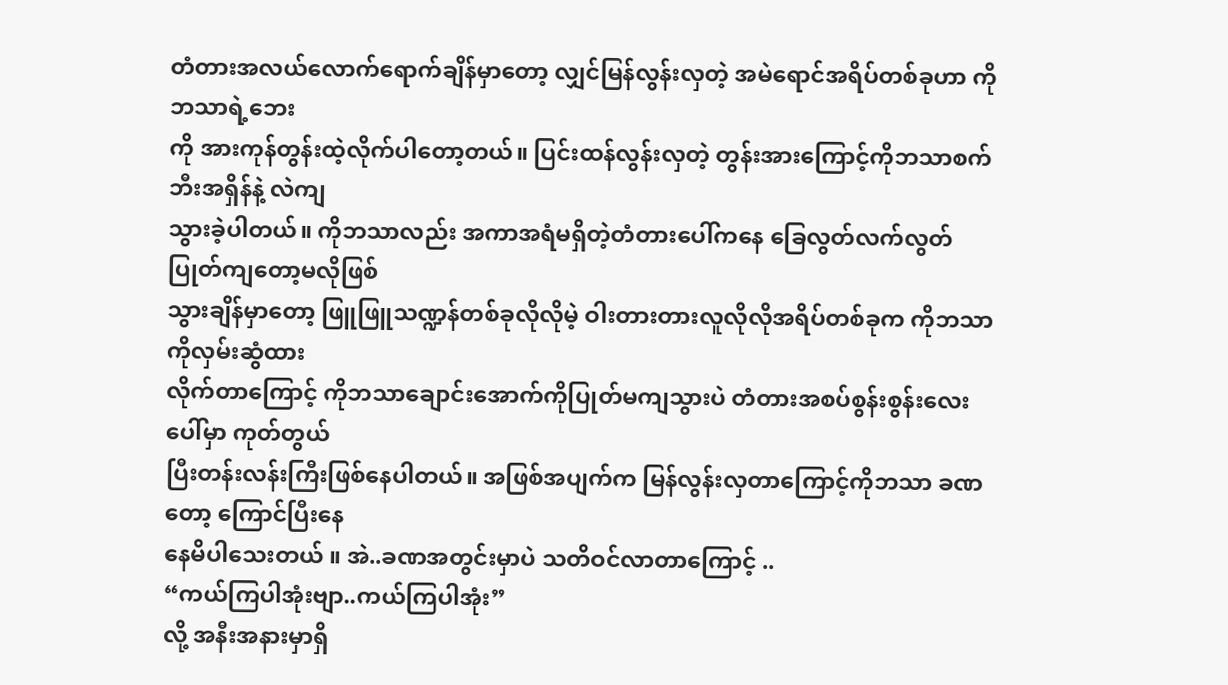တံတားအလယ်လောက်ရောက်ချိန်မှာတော့ လျှင်မြန်လွန်းလှတဲ့ အမဲရောင်အရိပ်တစ်ခုဟာ ကိုဘသာရဲ့ဘေး
ကို အားကုန်တွန်းထဲ့လိုက်ပါတော့တယ်။ ပြင်းထန်လွန်းလှတဲ့ တွန်းအားကြောင့်ကိုဘသာစက်ဘီးအရှိန်နဲ့ လဲကျ
သွားခဲ့ပါတယ်။ ကိုဘသာလည်း အကာအရံမရှိတဲ့တံတားပေါ်ကနေ ခြေလွတ်လက်လွတ်ပြုတ်ကျတော့မလိုဖြစ်
သွားချိန်မှာတော့ ဖြူဖြူသဏ္ဍန်တစ်ခုလိုလိုမဲ့ ဝါးတားတားလူလိုလိုအရိပ်တစ်ခုက ကိုဘသာကိုလှမ်းဆွံထား
လိုက်တာကြောင့် ကိုဘသာချောင်းအောက်ကိုပြုတ်မကျသွားပဲ တံတားအစပ်စွန်းစွန်းလေးပေါ်မှာ ကုတ်တွယ်
ပြီးတန်းလန်းကြီးဖြစ်နေပါတယ်။ အဖြစ်အပျက်က မြန်လွန်းလှတာကြောင့်ကိုဘသာ ခဏတော့ ကြောင်ပြီးနေ
နေမိပါသေးတယ် ။ အဲ..ခဏအတွင်းမှာပဲ သတိဝင်လာတာကြောင့် ..
“ကယ်ကြပါအုံးဗျာ..ကယ်ကြပါအုံး”
လို့ အနီးအနားမှာရှိ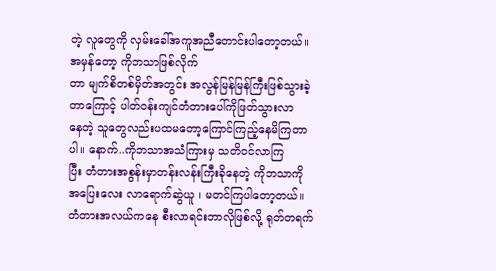တဲ့ လူတွေကို လှမ်းခေါ်အကူအညီတောင်းပါတော့တယ်။ အမှန်တော့ ကိုဘသာဖြစ်လိုက်
တာ မျက်စိတစ်မှိတ်အတွင်း အလွန်မြန်မြန်ကြီးဖြစ်သွားခဲ့တာကြောင့် ပါတ်ဝန်းကျင်တံတားပေါ်ကိုဖြတ်သွားလာ
နေတဲ့ သူတွေလည်းပထမတော့ကြောင်ကြည့်နေမိကြတာပါ။ နောက်..ကိုဘသာအသံကြားမှ သတိဝင်လာကြ
ပြီး တံတားအစွန်းမှာတန်းလန်းကြီးခိုနေတဲ့ ကိုဘသာကိုအပြေးလေး လာရောက်ဆွဲယူ ၊ မတင်ကြပါတော့တယ်။
တံတားအလယ်ကနေ စီးလာရင်းဘာလိုဖြစ်လို့ ရုတ်တရက်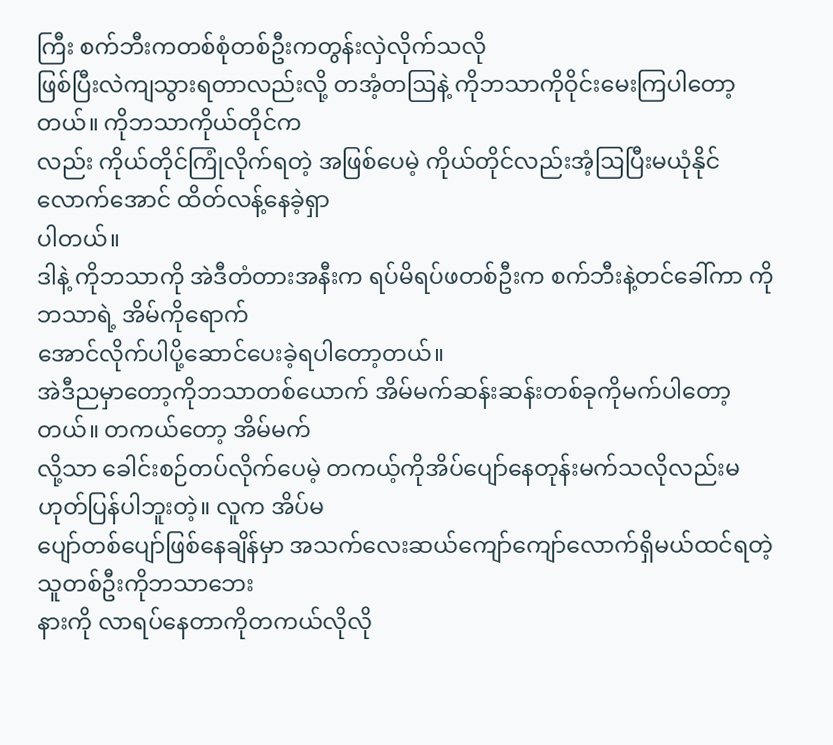ကြီး စက်ဘီးကတစ်စုံတစ်ဦးကတွန်းလှဲလိုက်သလို
ဖြစ်ပြီးလဲကျသွားရတာလည်းလို့ တအံ့တဩနဲ့ ကိုဘသာကိုဝိုင်းမေးကြပါတော့တယ်။ ကိုဘသာကိုယ်တိုင်က
လည်း ကိုယ်တိုင်ကြုံလိုက်ရတဲ့ အဖြစ်ပေမဲ့ ကိုယ်တိုင်လည်းအံ့ဩပြီးမယုံနိုင်လောက်အောင် ထိတ်လန့်နေခဲ့ရှာ
ပါတယ်။
ဒါနဲ့ ကိုဘသာကို အဲဒီတံတားအနီးက ရပ်မိရပ်ဖတစ်ဦးက စက်ဘီးနဲ့တင်ခေါ်ကာ ကိုဘသာရဲ့ အိမ်ကိုရောက်
အောင်လိုက်ပါပို့ဆောင်ပေးခဲ့ရပါတော့တယ်။
အဲဒီညမှာတော့ကိုဘသာတစ်ယောက် အိမ်မက်ဆန်းဆန်းတစ်ခုကိုမက်ပါတော့တယ်။ တကယ်တော့ အိမ်မက်
လို့သာ ခေါင်းစဉ်တပ်လိုက်ပေမဲ့ တကယ့်ကိုအိပ်ပျော်နေတုန်းမက်သလိုလည်းမဟုတ်ပြန်ပါဘူးတဲ့။ လူက အိပ်မ
ပျော်တစ်ပျော်ဖြစ်နေချိန်မှာ အသက်လေးဆယ်ကျော်ကျော်လောက်ရှိမယ်ထင်ရတဲ့ သူတစ်ဦးကိုဘသာဘေး
နားကို လာရပ်နေတာကိုတကယ်လိုလို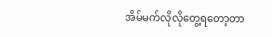အိမ်မက်လိုလိုတွေ့ရတော့တာ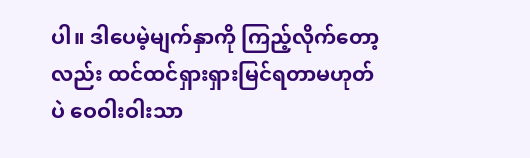ပါ။ ဒါပေမဲ့မျက်နှာကို ကြည့်လိုက်တော့
လည်း ထင်ထင်ရှားရှားမြင်ရတာမဟုတ်ပဲ ဝေဝါးဝါးသာ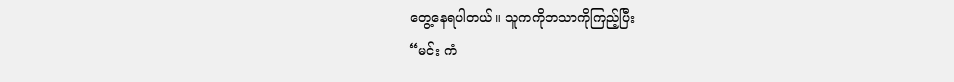တွေ့နေရပါတယ်။ သူကကိုဘသာကိုကြည့်ပြီး
“မင်း ကံ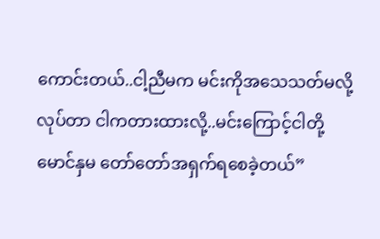ကောင်းတယ်..ငါ့ညီမက မင်းကိုအသေသတ်မလို့လုပ်တာ ငါကတားထားလို့..မင်းကြောင့်ငါတို့
မောင်နှမ တော်တော်အရှက်ရစေခဲ့တယ်”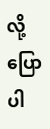လို့ပြောပါ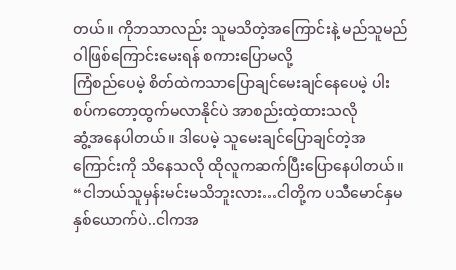တယ်။ ကိုဘသာလည်း သူမသိတဲ့အကြောင်းနဲ့ မည်သူမည်ဝါဖြစ်ကြောင်းမေးရန် စကားပြောမလို့
ကြံစည်ပေမဲ့ စိတ်ထဲကသာပြောချင်မေးချင်နေပေမဲ့ ပါးစပ်ကတော့ထွက်မလာနိုင်ပဲ အာစည်းထဲ့ထားသလို
ဆွံ့အနေပါတယ်။ ဒါပေမဲ့ သူမေးချင်ပြောချင်တဲ့အကြောင်းကို သိနေသလို ထိုလူကဆက်ပြီးပြောနေပါတယ်။
“ငါဘယ်သူမှန်းမင်းမသိဘူးလား…ငါတို့က ပသီမောင်နှမနှစ်ယောက်ပဲ..ငါကအ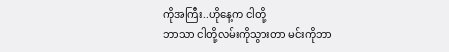ကိုအကြီး..ဟိုနေ့က ငါတို့
ဘာသာ ငါတို့လမ်းကိုသွားတာ မင်းကိုဘာ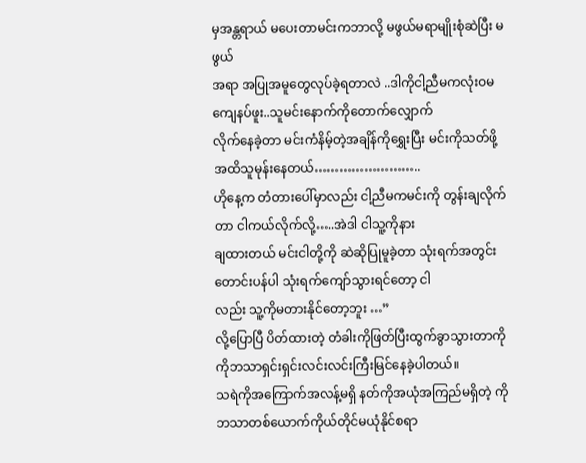မှအန္တရာယ် မပေးတာမင်းကဘာလို့ မဖွယ်မရာမျိုးစုံဆဲပြီး မဖွယ်
အရာ အပြုအမူတွေလုပ်ခဲ့ရတာလဲ ..ဒါကိုငါ့ညီမကလုံးဝမကျေနပ်ဖူး..သူမင်းနောက်ကိုတောက်လျှောက်
လိုက်နေခဲ့တာ မင်းကံနိမ့်တဲ့အချိန်ကိုရွှေးပြီး မင်းကိုသတ်ဖို့အထိသူမုန်းနေတယ်……………………..
ဟိုနေ့က တံတားပေါ်မှာလည်း ငါ့ညီမကမင်းကို တွန်းချလိုက်တာ ငါကယ်လိုက်လို့…..အဲဒါ ငါသူ့ကိုနား
ချထားတယ် မင်းငါတို့ကို ဆဲဆိုပြုမူခဲ့တာ သုံးရက်အတွင်းတောင်းပန်ပါ သုံးရက်ကျော်သွားရင်တော့ ငါ
လည်း သူ့ကိုမတားနိုင်တော့ဘူး …”
လို့ပြောပြီ ပိတ်ထားတဲ့ တံခါးကိုဖြတ်ပြီးထွက်ခွာသွားတာကို ကိုဘသာရှင်းရှင်းလင်းလင်းကြီးမြင်နေခဲ့ပါတယ်။
သရဲကိုအကြောက်အလန့်မရှိ နတ်ကိုအယုံအကြည်မရှိတဲ့ ကိုဘသာတစ်ယောက်ကိုယ်တိုင်မယုံနိုင်စရာ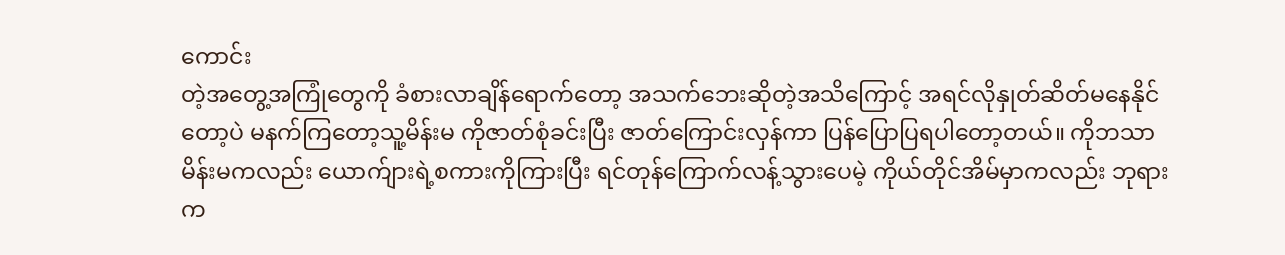ကောင်း
တဲ့အတွေ့အကြုံတွေကို ခံစားလာချိန်ရောက်တော့ အသက်ဘေးဆိုတဲ့အသိကြောင့် အရင်လိုနှုတ်ဆိတ်မနေနိုင်
တော့ပဲ မနက်ကြတော့သူ့မိန်းမ ကိုဇာတ်စုံခင်းပြီး ဇာတ်ကြောင်းလှန်ကာ ပြန်ပြောပြရပါတော့တယ်။ ကိုဘသာ
မိန်းမကလည်း ယောက်ျားရဲ့စကားကိုကြားပြီး ရင်တုန်ကြောက်လန့်သွားပေမဲ့ ကိုယ်တိုင်အိမ်မှာကလည်း ဘုရား
က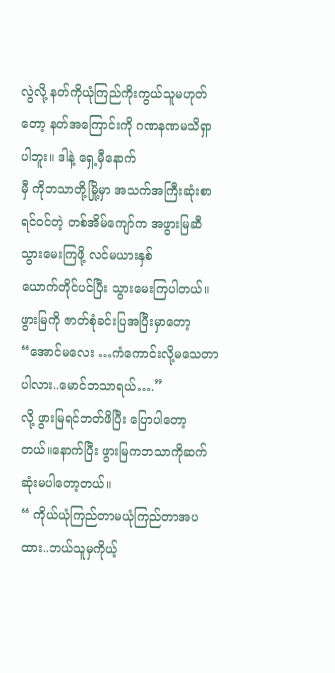လွဲလို့ နတ်ကိုယုံကြည်ကိုးကွယ်သူမဟုတ်တော့ နတ်အကြောင်းကို ဂဏနဏမသိရှာပါဘူး။ ဒါနဲ့ ရှေ့မှီနောက်
မှီ ကိုဘသာတို့မြို့မှာ အသက်အကြီးဆုံးစာရင်ဝင်တဲ့ တစ်အိမ်ကျော်က အဖွားမြဆီသွားမေးကြဖို့ လင်မယားနှစ်
ယောက်တိုင်ပင်ပြီး သွားမေးကြပါတယ်။ ဖွားမြကို ဇာတ်စုံခင်းပြအပြီးမှာတော့
“အောင်မလေး …ကံကောင်းလို့မသေတာပါလား..မောင်ဘသာရယ်….”
လို့ ဖွားမြရင်ဘတ်ဖိပြီး ပြောပါတော့တယ်။နောက်ပြီး ဖွားမြကဘသာကိုဆက်ဆုံးမပါတော့တယ်။
“ ကိုယ်ယုံကြည်တာမယုံကြည်တာအပထား..ဘယ်သူမှကိုယ့်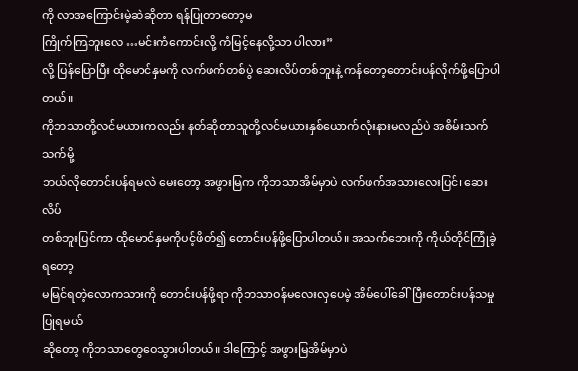ကို လာအကြောင်းမဲ့ဆဲဆိုတာ ရန်ပြုတာတော့မ
ကြိုက်ကြဘူးလေ …မင်းကံကောင်းလို့ ကံမြင့်နေလို့သာ ပါလား”
လို့ ပြန်ပြောပြီး ထိုမောင်နှမကို လက်ဖက်တစ်ပွဲ ဆေးလိပ်တစ်ဘူးနဲ့ ကန်တော့တောင်းပန်လိုက်ဖို့ပြောပါတယ်။
ကိုဘသာတို့လင်မယားကလည်း နတ်ဆိုတာသူတို့လင်မယားနှစ်ယောက်လုံးနားမလည်ပဲ အစိမ်းသက်သက်မို့
ဘယ်လိုတောင်းပန်ရမလဲ မေးတော့ အဖွားမြက ကိုဘသာအိမ်မှာပဲ လက်ဖက်အသားလေးပြင်၊ ဆေးလိပ်
တစ်ဘူးပြင်ကာ ထိုမောင်နှမကိုပင့်ဖိတ်၍ တောင်းပန်ဖို့ပြောပါတယ်။ အသက်ဘေးကို ကိုယ်တိုင်ကြုံခဲ့ရတော့
မမြင်ရတဲ့လောကသားကို တောင်းပန်ဖို့ရာ ကိုဘသာဝန်မလေးလှပေမဲ့ အိမ်ပေါ်ခေါ်ပြီးတောင်းပန်သမှုပြုရမယ်
ဆိုတော့ ကိုဘသာတွေဝေသွားပါတယ်။ ဒါကြောင့် အဖွားမြအိမ်မှာပဲ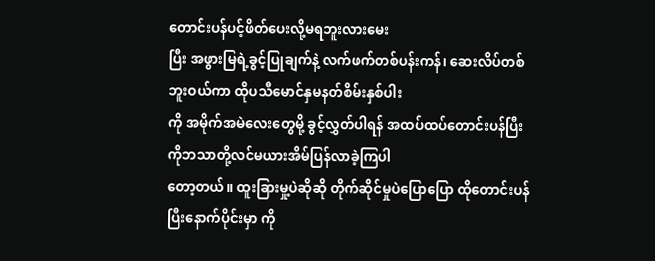တောင်းပန်ပင့်ဖိတ်ပေးလို့မရဘူးလားမေး
ပြီး အဖွားမြရဲ့ခွင့်ပြုချက်နဲ့ လက်ဖက်တစ်ပန်းကန်၊ ဆေးလိပ်တစ်ဘူးဝယ်ကာ ထိုပသီမောင်နှမနတ်စိမ်းနှစ်ပါး
ကို အမိုက်အမဲလေးတွေမို့ ခွင့်လွှတ်ပါရန် အထပ်ထပ်တောင်းပန်ပြီး ကိုဘသာတို့လင်မယားအိမ်ပြန်လာခဲ့ကြပါ
တော့တယ်။ ထူးခြားမှု့ပဲဆိုဆို တိုက်ဆိုင်မှုပဲပြောပြော ထိုတောင်းပန်ပြီးနောက်ပိုင်းမှာ ကို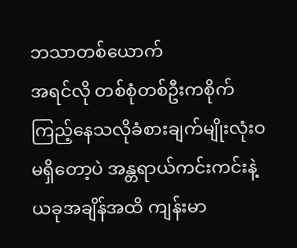ဘသာတစ်ယောက်
အရင်လို တစ်စုံတစ်ဦးကစိုက်ကြည့်နေသလိုခံစားချက်မျိုးလုံးဝမရှိတော့ပဲ အန္တရာယ်ကင်းကင်းနဲ့
ယခုအချိန်အထိ ကျန်းမာ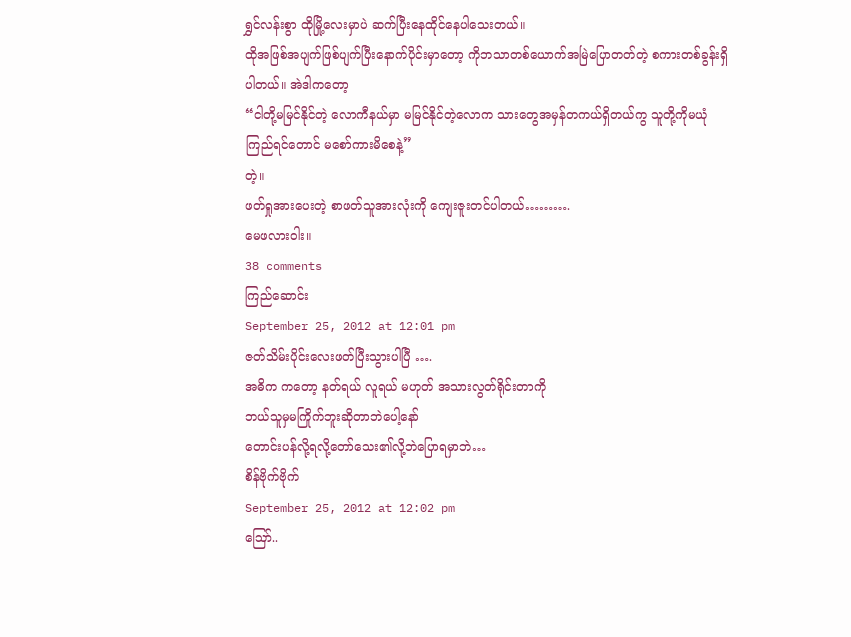ရွှင်လန်းစွာ ထိုမြို့လေးမှာပဲ ဆက်ပြီးနေထိုင်နေပါသေးတယ်။
ထိုအဖြစ်အပျက်ဖြစ်ပျက်ပြီးနောက်ပိုင်းမှာတော့ ကိုဘသာတစ်ယောက်အမြဲပြောတတ်တဲ့ စကားတစ်ခွန်းရှိ
ပါတယ်။ အဲဒါကတော့
“ငါတို့မမြင်နိုင်တဲ့ လောကီနယ်မှာ မမြင်နိုင်တဲ့လောက သားတွေအမှန်တကယ်ရှိတယ်ကွ သူတို့ကိုမယုံ
ကြည်ရင်တောင် မစော်ကားမိစေနဲ့”
တဲ့။
ဖတ်ရှုအားပေးတဲ့ စာဖတ်သူအားလုံးကို ကျေးဇူးတင်ပါတယ်……….
မေဖလားဝါး။
38 comments
ကြည်ဆောင်း
September 25, 2012 at 12:01 pm
ဇတ်သိမ်းပိုင်းလေးဖတ်ပြီးသွားပါပြီ ….
အဓိက ကတော့ နတ်ရယ် လူရယ် မဟုတ် အသားလွတ်ရိုင်းတာကို
ဘယ်သူမှမကြိုက်ဘူးဆိုတာဘဲပေါ့နော်
တောင်းပန်လို့ရလို့တော်သေး၏လို့ဘဲပြောရမှာဘဲ…
စိန်ဗိုက်ဗိုက်
September 25, 2012 at 12:02 pm
ဪ..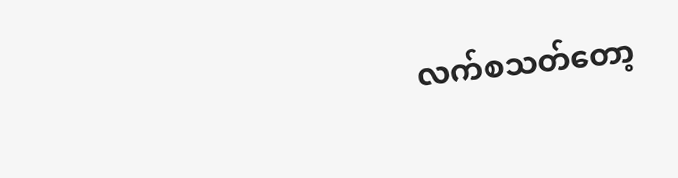လက်စသတ်တော့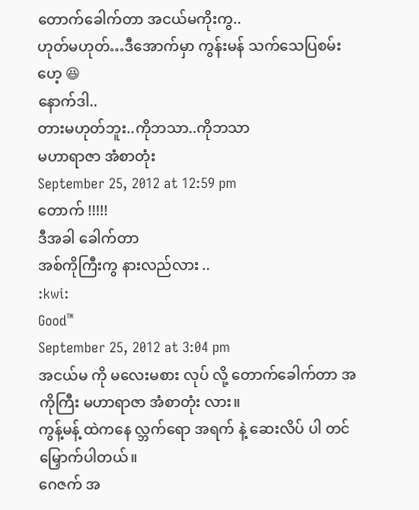တောက်ခေါက်တာ အငယ်မကိုးကွ..
ဟုတ်မဟုတ်…ဒီအောက်မှာ ကွန်းမန် သက်သေပြစမ်းဟေ့ 😆
နောက်ဒါ..
တားမဟုတ်ဘူး..ကိုဘသာ..ကိုဘသာ
မဟာရာဇာ အံစာတုံး
September 25, 2012 at 12:59 pm
တောက် !!!!!
ဒီအခါ ခေါက်တာ
အစ်ကိုကြီးကွ နားလည်လား ..
:kwi:
Good™
September 25, 2012 at 3:04 pm
အငယ်မ ကို မလေးမစား လုပ် လို့ တောက်ခေါက်တာ အကိုကြီး မဟာရာဇာ အံစာတုံး လား။
ကွန့်မန့် ထဲကနေ လ္ဘက်ရော အရက် နဲ့ ဆေးလိပ် ပါ တင် မြှောက်ပါတယ်။
ဂေဇက် အ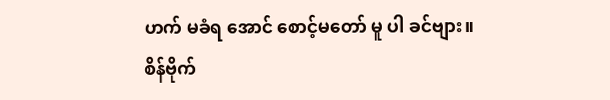ဟက် မခံရ အောင် စောင့်မတော် မူ ပါ ခင်ဗျား။
စိန်ဗိုက်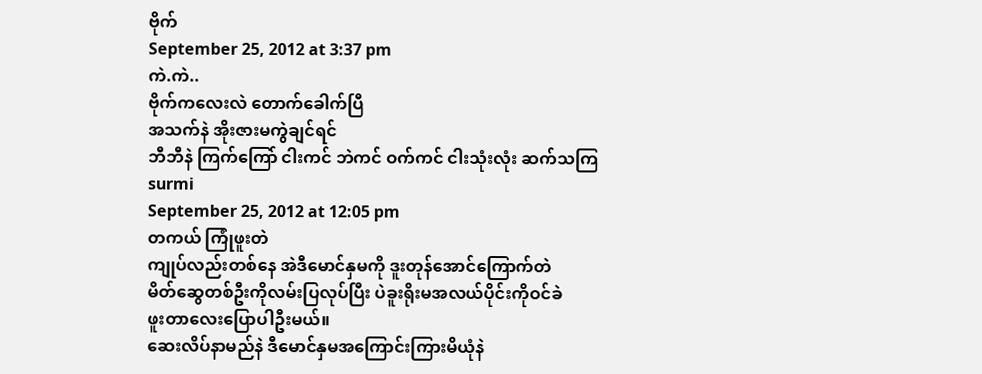ဗိုက်
September 25, 2012 at 3:37 pm
ကဲ.ကဲ..
ဗိုက်ကလေးလဲ တောက်ခေါက်ပြီ
အသက်နဲ အိုးဇားမကွဲချင်ရင်
ဘီဘီနဲ ကြက်ကြော် ငါးကင် ဘဲကင် ဝက်ကင် ငါးသုံးလုံး ဆက်သကြ
surmi
September 25, 2012 at 12:05 pm
တကယ် ကြုံဖူးတဲ
ကျုပ်လည်းတစ်နေ အဲဒီမောင်နှမကို ဒူးတုန်အောင်ကြောက်တဲ
မိတ်ဆွေတစ်ဦးကိုလမ်းပြလုပ်ပြီး ပဲခူးရိုးမအလယ်ပိုင်းကိုဝင်ခဲ
ဖူးတာလေးပြောပါဦးမယ်။
ဆေးလိပ်နာမည်နဲ ဒီမောင်နှမအကြောင်းကြားမိယုံနဲ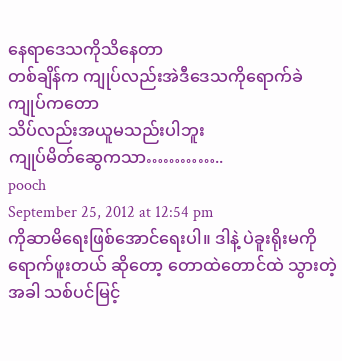နေရာဒေသကိုသိနေတာ
တစ်ချိန်က ကျုပ်လည်းအဲဒီဒေသကိုရောက်ခဲ
ကျုပ်ကတော
သိပ်လည်းအယူမသည်းပါဘူး
ကျုပ်မိတ်ဆွေကသာ…………..
pooch
September 25, 2012 at 12:54 pm
ကိုဆာမိရေးဖြစ်အောင်ရေးပါ။ ဒါနဲ့ ပဲခူးရိုးမကို ရောက်ဖူးတယ် ဆိုတော့ တောထဲတောင်ထဲ သွားတဲ့အခါ သစ်ပင်မြင့်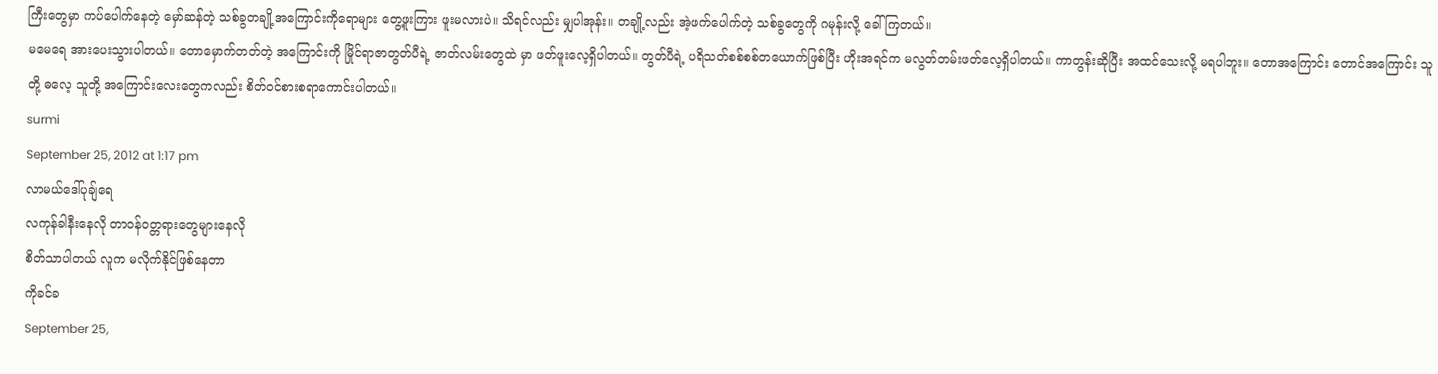ကြီးတွေမှာ ကပ်ပေါက်နေတဲ့ မှော်ဆန်တဲ့ သစ်ခွတချို့အကြောင်းကိုရောများ တွေ့ဖူးကြား ဖူးမလားပဲ။ သိရင်လည်း မျှပါအုန်း။ တချို့လည်း အဲ့ဖက်ပေါက်တဲ့ သစ်ခွတွေကို ဂမုန်းလို့ ခေါ်ကြတယ်။
မမေရေ အားပေးသွားပါတယ်။ တောမှောက်တတ်တဲ့ အကြောင်းကို မြိုင်ရာဇာတွတ်ပီရဲ့ ဇာတ်လမ်းတွေထဲ မှာ ဖတ်ဖူးလေ့ရှိပါတယ်။ တွတ်ပီရဲ့ ပရိသတ်စစ်စစ်တယောက်ဖြစ်ပြီး ဟိုးအရင်က မလွတ်တမ်းဖတ်လေ့ရှိပါတယ်။ ကာတွန်းဆိုပြီး အထင်သေးလို့ မရပါဘူး။ တောအကြောင်း တောင်အကြောင်း သူတို့ ဓလေ့ သူတို့ အကြောင်းလေးတွေကလည်း စိတ်ဝင်စားစရာကောင်းပါတယ်။
surmi
September 25, 2012 at 1:17 pm
လာမယ်ဒေါ်ပုချ်ရေ
လကုန်ခါနီးနေလို တာဝန်ဝတ္တရားတွေများနေလို
စိတ်သာပါတယ် လူက မလိုက်နိုင်ဖြစ်နေတာ
ကိုခင်ခ
September 25,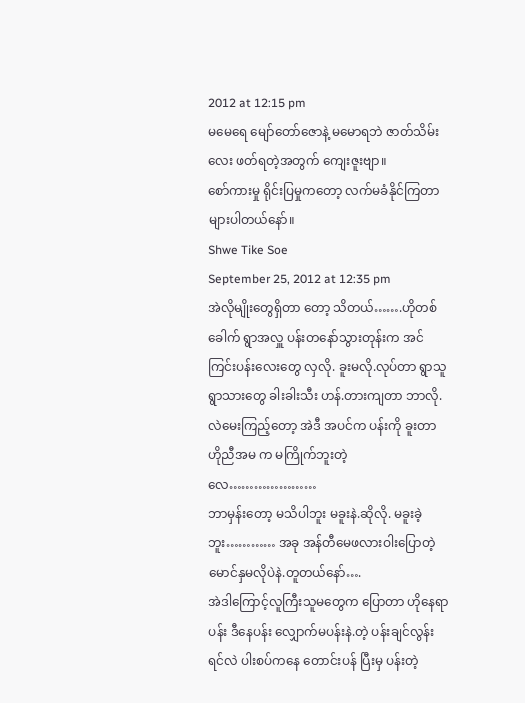2012 at 12:15 pm
မမေရေ မျော်တော်ဇောနဲ့ မမောရဘဲ ဇာတ်သိမ်းလေး ဖတ်ရတဲ့အတွက် ကျေးဇူးဗျာ။
စော်ကားမှု ရိုင်းပြမှုကတော့ လက်မခံနိုင်ကြတာများပါတယ်နော်။
Shwe Tike Soe
September 25, 2012 at 12:35 pm
အဲလိုမျိုးတွေရှိတာ တော့ သိတယ်…….ဟိုတစ်ခေါက် ရွာအလှူ ပန်းတနော်သွားတုန်းက အင်ကြင်းပန်းလေးတွေ လှလို. ခူးမလို.လုပ်တာ ရွာသူရွာသားတွေ ခါးခါးသီး ဟန်.တားကျတာ ဘာလို.လဲမေးကြည့်တော့ အဲဒီ အပင်က ပန်းကို ခူးတာ ဟိုညီအမ က မကြိုက်ဘူးတဲ့လေ…………………
ဘာမှန်းတော့ မသိပါဘူး မခူးနဲ.ဆိုလို. မခူးခဲ့ဘူး………… အခု အန်တီမေဖလားဝါးပြောတဲ့ မောင်နှမလိုပဲနဲ.တူတယ်နော်….
အဲဒါကြောင့်လူကြီးသူမတွေက ပြောတာ ဟိုနေရာပန်း ဒီနေပန်း လျှောက်မပန်းနဲ.တဲ့ ပန်းချင်လွန်းရင်လဲ ပါးစပ်ကနေ တောင်းပန် ပြီးမှ ပန်းတဲ့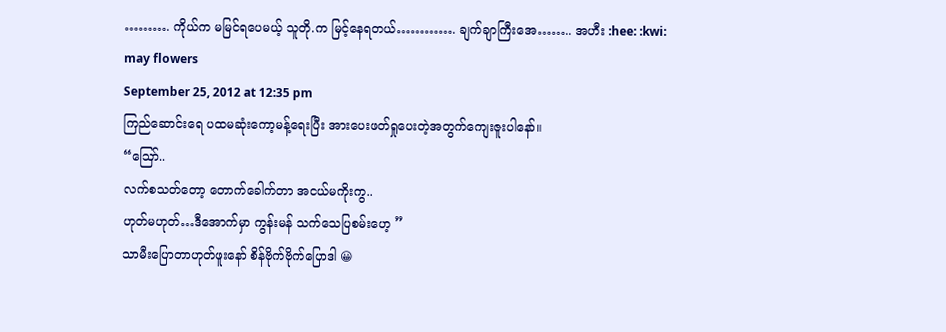………. ကိုယ်က မမြင်ရပေမယ့် သူတို.က မြင့်နေရတယ်…………. ချက်ချာကြီးအေ…….. အဟီး :hee: :kwi:
may flowers
September 25, 2012 at 12:35 pm
ကြည်ဆောင်းရေ ပထမဆုံးကော့မန့်ရေးပြီး အားပေးဖတ်ရှုပေးတဲ့အတွက်ကျေးဇူးပါနော်။
“ဪ..
လက်စသတ်တော့ တောက်ခေါက်တာ အငယ်မကိုးကွ..
ဟုတ်မဟုတ်…ဒီအောက်မှာ ကွန်းမန် သက်သေပြစမ်းဟေ့ ”
သာမီးပြောတာဟုတ်ဖူးနော် စိန်ဗိုက်ဗိုက်ပြောဒါ 😀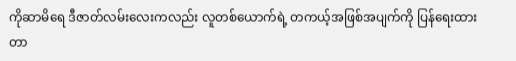ကိုဆာမိရေ ဒီဇာတ်လမ်းလေးကလည်း လူတစ်ယောက်ရဲ့ တကယ့်အဖြစ်အပျက်ကို ပြန်ရေးထားတာ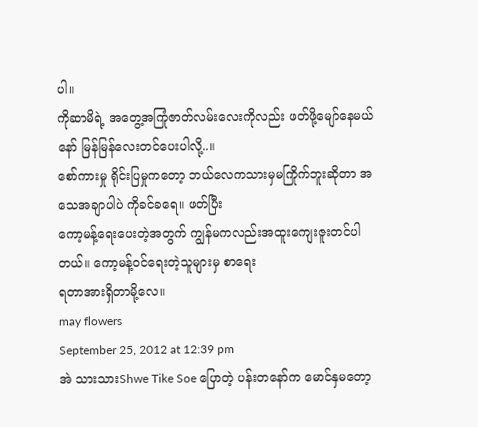ပါ။
ကိုဆာမိရဲ့ အတွေ့အကြုံဇာတ်လမ်းလေးကိုလည်း ဖတ်ဖို့မျော်နေမယ်နော် မြန်မြန်လေးတင်ပေးပါလို့..။
စော်ကားမှု ရိုင်းပြမှုကတော့ ဘယ်လေကသားမှမကြိုက်ဘူးဆိုတာ အသေအချာပါပဲ ကိုခင်ခရေ။ ဖတ်ပြီး
ကော့မန့်ရေးပေးတဲ့အတွက် ကျွန်မကလည်းအထူးကျေးဇူးတင်ပါတယ်။ ကော့မန့်ဝင်ရေးတဲ့သူများမှ စာရေး
ရတာအားရှိတာမို့လေ။
may flowers
September 25, 2012 at 12:39 pm
အဲ သားသားShwe Tike Soe ပြောတဲ့ ပန်းတနော်က မောင်နှမတော့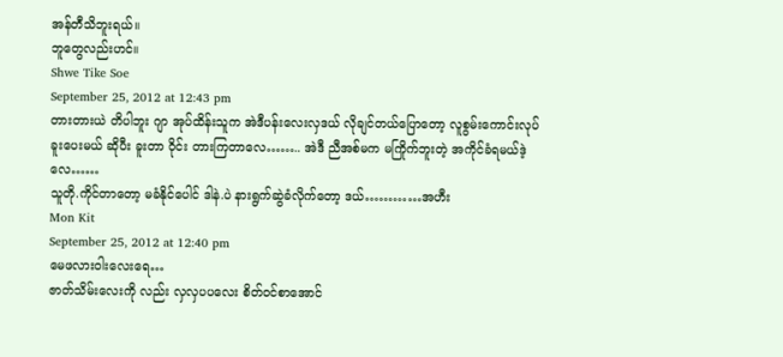အန်တီသိဘူးရယ်။
ဘူတွေလည်းဟင်။
Shwe Tike Soe
September 25, 2012 at 12:43 pm
တားတားယဲ တိပါဘူး ဂျာ အုပ်ထိန်းသူက အဲဒီပန်းလေးလှဒယ် လိုချင်တယ်ပြောတော့ လူစွမ်းကောင်းလုပ်ခူးပေးမယ် ဆိုပီး ခူးတာ ဝိုင်း တားကြတာလေ…….. အဲဒီ ညီအစ်မက မကြိုက်ဘူးတဲ့ အကိုင်ခံရမယ်ဒဲ့လေ……
သူတို.ကိုင်တာတော့ မခံနိုင်ပေါင် ဒါနဲ.ပဲ နားရွက်ဆွဲခံလိုက်တော့ ဒယ်…………အဟီး
Mon Kit
September 25, 2012 at 12:40 pm
မေဖလားဝါးလေးရေ…
ဇာတ်သိမ်းလေးကို လည်း လှလှပပလေး စိတ်ဝင်စာအောင်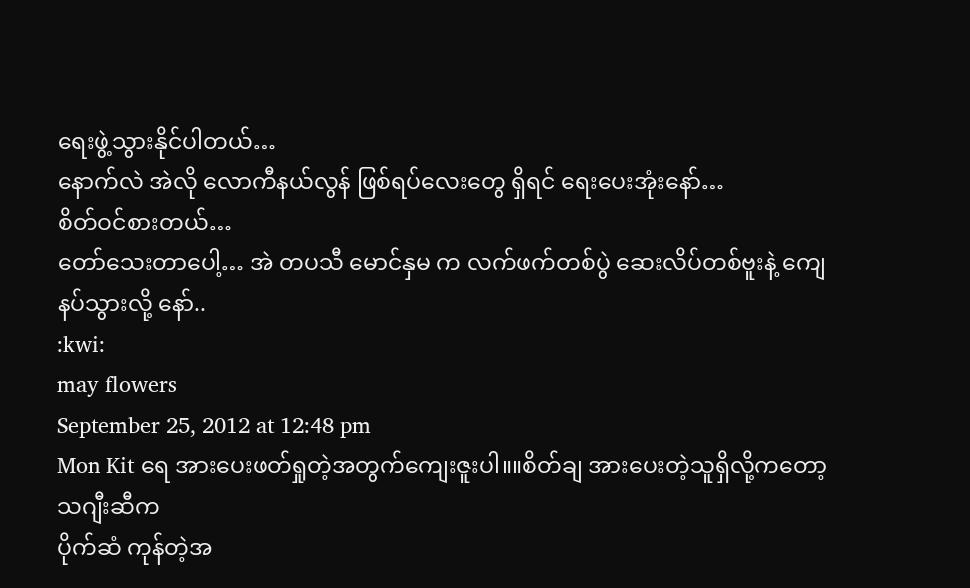ရေးဖွဲ့သွားနိုင်ပါတယ်…
နောက်လဲ အဲလို လောကီနယ်လွန် ဖြစ်ရပ်လေးတွေ ရှိရင် ရေးပေးအုံးနော်…
စိတ်ဝင်စားတယ်…
တော်သေးတာပေါ့… အဲ တပသီ မောင်နှမ က လက်ဖက်တစ်ပွဲ ဆေးလိပ်တစ်ဗူးနဲ့ ကျေနပ်သွားလို့ နော်..
:kwi:
may flowers
September 25, 2012 at 12:48 pm
Mon Kit ရေ အားပေးဖတ်ရှုတဲ့အတွက်ကျေးဇူးပါ။။စိတ်ချ အားပေးတဲ့သူရှိလို့ကတော့ သဂျီးဆီက
ပိုက်ဆံ ကုန်တဲ့အ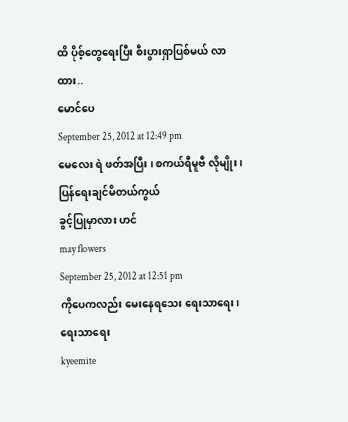ထိ ပိုစ့်တွေရေးပြီး စီးပွားရှာပြစ်မယ် လာထား..
မောင်ပေ
September 25, 2012 at 12:49 pm
မေလေး ရဲ ဖတ်အပြီး ၊ စကယ်ရီမူဗီ လိုမျိုး ၊ ပြန်ရေးချင်မိတယ်ကွယ်
ခွင့်ပြုမှာလား ဟင်
may flowers
September 25, 2012 at 12:51 pm
ကိုပေကလည်း မေးနေရသေး ရေးသာရေး၊ ရေးသာရေး
kyeemite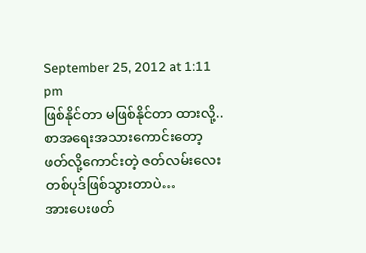September 25, 2012 at 1:11 pm
ဖြစ်နိုင်တာ မဖြစ်နိုင်တာ ထားလို့..
စာအရေးအသားကောင်းတော့
ဖတ်လို့ကောင်းတဲ့ ဇတ်လမ်းလေးတစ်ပုဒ်ဖြစ်သွားတာပဲ…
အားပေးဖတ်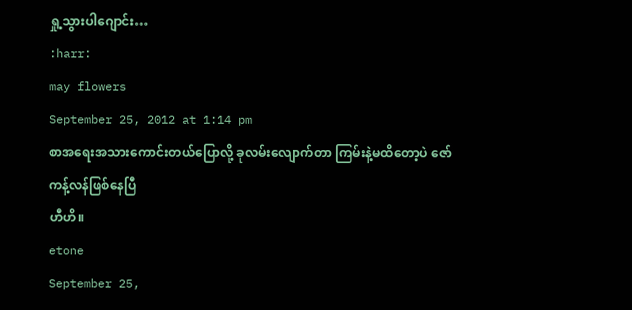ရှု့သွားပါဂျောင်း…
:harr:
may flowers
September 25, 2012 at 1:14 pm
စာအရေးအသားကောင်းတယ်ပြောလို့ ခုလမ်းလျောက်တာ ကြမ်းနဲ့မထိတော့ပဲ ဇော်ကန့်လန်ဖြစ်နေပြီ
ဟီဟိ။
etone
September 25,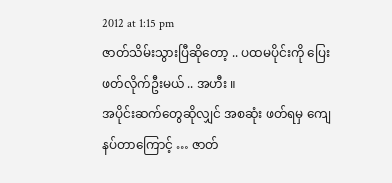2012 at 1:15 pm
ဇာတ်သိမ်းသွားပြီဆိုတော့ .. ပထမပိုင်းကို ပြေးဖတ်လိုက်ဦးမယ် .. အဟီး ။
အပိုင်းဆက်တွေဆိုလျှင် အစဆုံး ဖတ်ရမှ ကျေနပ်တာကြောင့် … ဇာတ်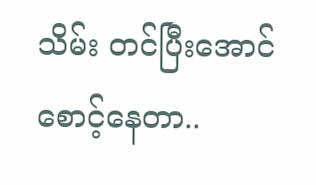သိမ်း တင်ပြီးအောင် စောင့်နေတာ..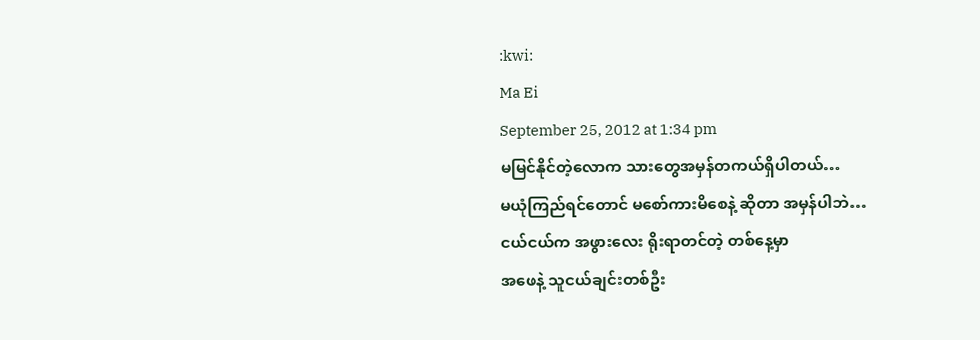:kwi:
Ma Ei
September 25, 2012 at 1:34 pm
မမြင်နိုင်တဲ့လောက သားတွေအမှန်တကယ်ရှိပါတယ်…
မယုံကြည်ရင်တောင် မစော်ကားမိစေနဲ့ ဆိုတာ အမှန်ပါဘဲ…
ငယ်ငယ်က အဖွားလေး ရိုးရာတင်တဲ့ တစ်နေ့မှာ
အဖေနဲ့ သူငယ်ချင်းတစ်ဦး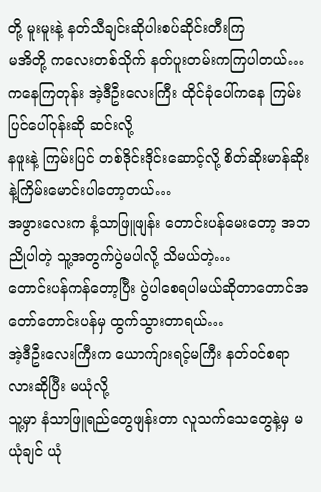တို့ မူးမူးနဲ့ နတ်သီချင်းဆိုပါးစပ်ဆိုင်းတီးကြ
မအိတို့ ကလေးတစ်သိုက် နတ်ပူးတမ်းကကြပါတယ်…
ကနေကြတုန်း အဲ့ဒီဦးလေးကြီး ထိုင်ခုံပေါ်ကနေ ကြမ်းပြင်ပေါ်ဝုန်းဆို ဆင်းလို့
နဖူးနဲ့ ကြမ်းပြင် တစ်ဒိုင်းဒိုင်းဆောင့်လို့ စိတ်ဆိုးမာန်ဆိုးနဲ့ကြိမ်းမောင်းပါတော့တယ်…
အဖွားလေးက နံ့သာဖြူဖျန်း တောင်းပန်မေးတော့ အဘညိုပါတဲ့ သူ့အတွက်ပွဲမပါလို့ သိမယ်တဲ့…
တောင်းပန်ကန်တော့ပြီး ပွဲပါစေရပါမယ်ဆိုတာတောင်အတော်တောင်းပန်မှ ထွက်သွားတာရယ်…
အဲ့ဒီဦးလေးကြီးက ယောက်ျားရင့်မကြီး နတ်ဝင်စရာလားဆိုပြီး မယုံလို့
သူ့မှာ နံသာဖြူရည်တွေဖျန်းတာ လူသက်သေတွေနဲ့မှ မယုံချင် ယုံ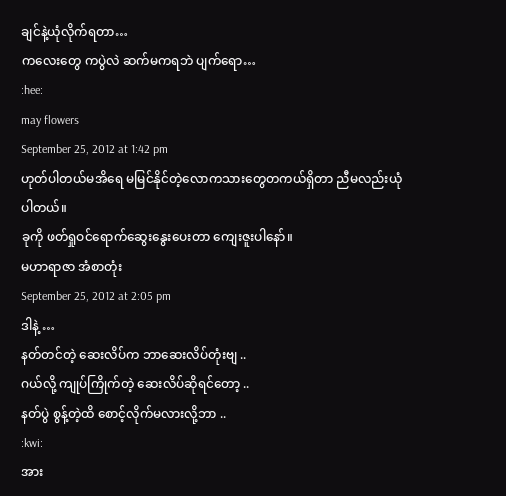ချင်နဲ့ယုံလိုက်ရတာ…
ကလေးတွေ ကပွဲလဲ ဆက်မကရဘဲ ပျက်ရော…
:hee:
may flowers
September 25, 2012 at 1:42 pm
ဟုတ်ပါတယ်မအိရေ မမြင်နိုင်တဲ့လောကသားတွေတကယ်ရှိတာ ညီမလည်းယုံပါတယ်။
ခုကို ဖတ်ရှုဝင်ရောက်ဆွေးနွေးပေးတာ ကျေးဇူးပါနော်။
မဟာရာဇာ အံစာတုံး
September 25, 2012 at 2:05 pm
ဒါနဲ့ …
နတ်တင်တဲ့ ဆေးလိပ်က ဘာဆေးလိပ်တုံးဗျ ..
ဂယ်လို့ ကျုပ်ကြိုက်တဲ့ ဆေးလိပ်ဆိုရင်တော့ ..
နတ်ပွဲ စွန့်တဲ့ထိ စောင့်လိုက်မလားလို့ဘာ ..
:kwi:
အား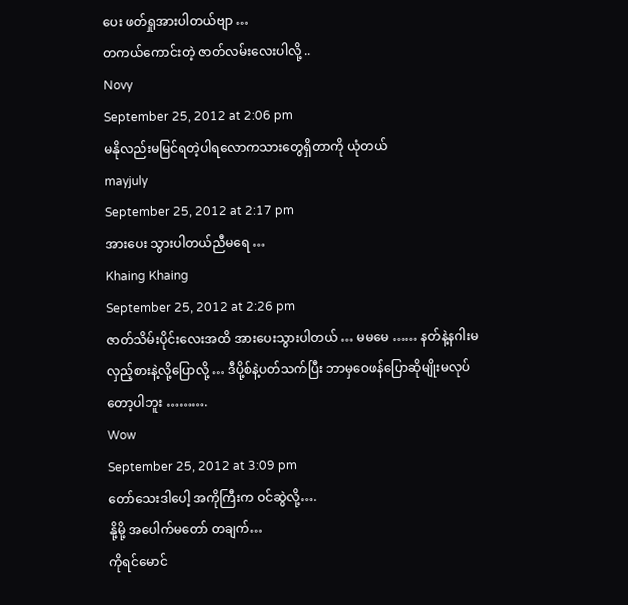ပေး ဖတ်ရှုအားပါတယ်ဗျာ …
တကယ်ကောင်းတဲ့ ဇာတ်လမ်းလေးပါလို့ ..
Novy
September 25, 2012 at 2:06 pm
မနိုလည်းမမြင်ရတဲ့ပါရလောကသားတွေရှိတာကို ယုံတယ်
mayjuly
September 25, 2012 at 2:17 pm
အားပေး သွားပါတယ်ညီမရေ …
Khaing Khaing
September 25, 2012 at 2:26 pm
ဇာတ်သိမ်းပိုင်းလေးအထိ အားပေးသွားပါတယ် … မမမေ …… နတ်နဲ့နဂါးမလှည့်စားနဲ့လို့ပြောလို့ … ဒီပို့စ်နဲ့ပတ်သက်ပြီး ဘာမှဝေဖန်ပြောဆိုမျိုးမလုပ်တော့ပါဘူး ……….
Wow
September 25, 2012 at 3:09 pm
တော်သေးဒါပေါ့ အကိုကြီးက ဝင်ဆွဲလို့….
နို့မို့ အပေါက်မတော် တချက်…
ကိုရင်မောင်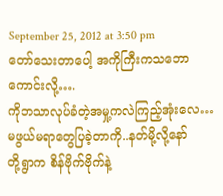September 25, 2012 at 3:50 pm
တော်သေးတာပေါ့ အကိုကြီးကသဘောကောင်းလို့….
ကိုဘသာလုပ်ခံတဲ့အမှု့ကလဲကြည့်အုံးလေ…
မဖွယ်မရာတွေပြခဲ့တာကို..နတ်မို့လို့နော်
တို့ရွာက စိန်ဗိုက်ဗိုက်နဲ့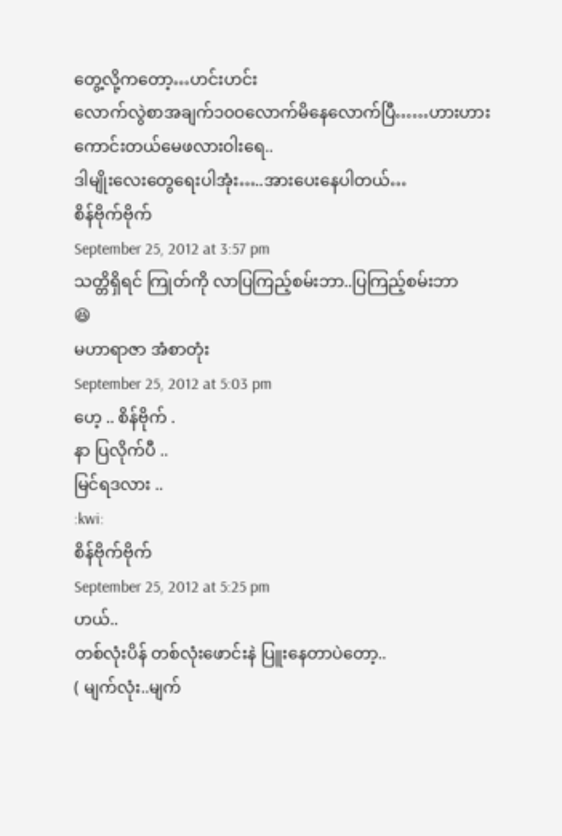တွေ့လို့ကတော့…ဟင်းဟင်း
လောက်လွဲစာအချက်၁၀ဝလောက်မိနေလောက်ပြီ……ဟားဟား
ကောင်းတယ်မေဖလားဝါးရေ..
ဒါမျိုးလေးတွေရေးပါအုံး…..အားပေးနေပါတယ်…
စိန်ဗိုက်ဗိုက်
September 25, 2012 at 3:57 pm
သတ္တိရှိရင် ကြုတ်ကို လာပြကြည့်စမ်းဘာ..ပြကြည့်စမ်းဘာ
😆
မဟာရာဇာ အံစာတုံး
September 25, 2012 at 5:03 pm
ဟေ့ .. စိန်ဗိုက် .
နာ ပြလိုက်ပီ ..
မြင်ရဒလား ..
:kwi:
စိန်ဗိုက်ဗိုက်
September 25, 2012 at 5:25 pm
ဟယ်..
တစ်လုံးပိန် တစ်လုံးဖောင်းနဲ ပြူးနေတာပဲတော့..
( မျက်လုံး..မျက်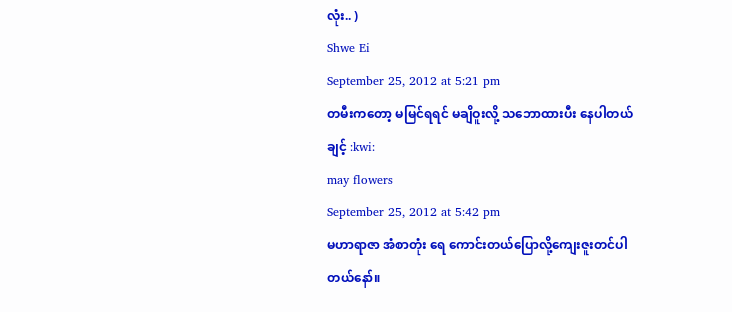လုံး.. )
Shwe Ei
September 25, 2012 at 5:21 pm
တမီးကတော့ မမြင်ရရင် မချိဝူးလို့ သဘောထားပီး နေပါတယ်ချင့် :kwi:
may flowers
September 25, 2012 at 5:42 pm
မဟာရာဇာ အံစာတုံး ရေ ကောင်းတယ်ပြောလို့ကျေးဇူးတင်ပါတယ်နော်။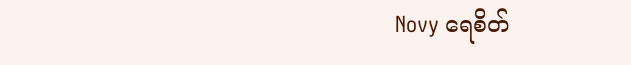Novy ရေစိတ်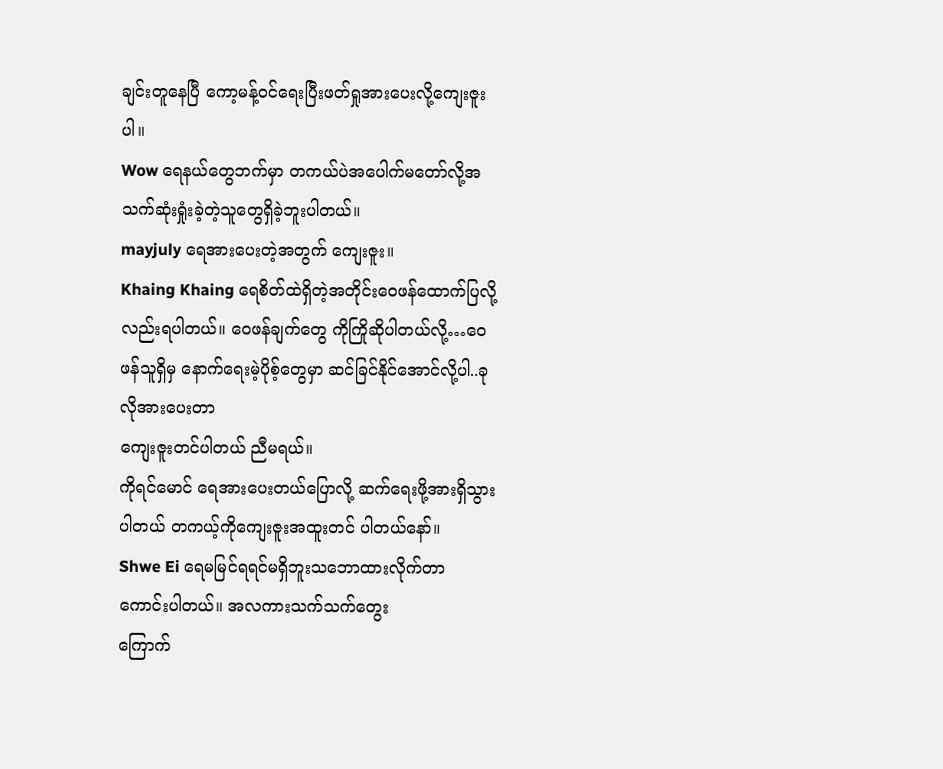ချင်းတူနေပြီ ကော့မန့်ဝင်ရေးပြီးဖတ်ရှုအားပေးလို့ကျေးဇူးပါ။
Wow ရေနယ်တွေဘက်မှာ တကယ်ပဲအပေါက်မတော်လို့အသက်ဆုံးရှုံးခဲ့တဲ့သူတွေရှိခဲ့ဘူးပါတယ်။
mayjuly ရေအားပေးတဲ့အတွက် ကျေးဇူး။
Khaing Khaing ရေစိတ်ထဲရှိတဲ့အတိုင်းဝေဖန်ထောက်ပြလို့လည်းရပါတယ်။ ဝေဖန်ချက်တွေ ကိုကြိုဆိုပါတယ်လို့…ဝေဖန်သူရှိမှ နောက်ရေးမဲ့ပိုစ့်တွေမှာ ဆင်ခြင်နိုင်အောင်လို့ပါ..ခုလိုအားပေးတာ
ကျေးဇူးတင်ပါတယ် ညီမရယ်။
ကိုရင်မောင် ရေအားပေးတယ်ပြောလို့ ဆက်ရေးဖို့အားရှိသွားပါတယ် တကယ့်ကိုကျေးဇူးအထူးတင် ပါတယ်နော်။
Shwe Ei ရေမမြင်ရရင်မရှိဘူးသဘောထားလိုက်တာ ကောင်းပါတယ်။ အလကားသက်သက်တွေး
ကြောက်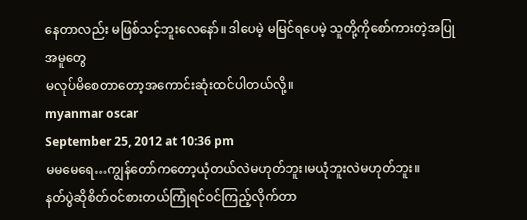နေတာလည်း မဖြစ်သင့်ဘူးလေနော်။ ဒါပေမဲ့ မမြင်ရပေမဲ့ သူတို့ကိုစော်ကားတဲ့အပြုအမူတွေ
မလုပ်မိစေတာတော့အကောင်းဆုံးထင်ပါတယ်လို့။
myanmar oscar
September 25, 2012 at 10:36 pm
မမမေရေ…ကျွန်တော်ကတော့ယုံတယ်လဲမဟုတ်ဘူး၊မယုံဘူးလဲမဟုတ်ဘူး။
နတ်ပွဲဆိုစိတ်ဝင်စားတယ်ကြုံရင်ဝင်ကြည့်လိုက်တာ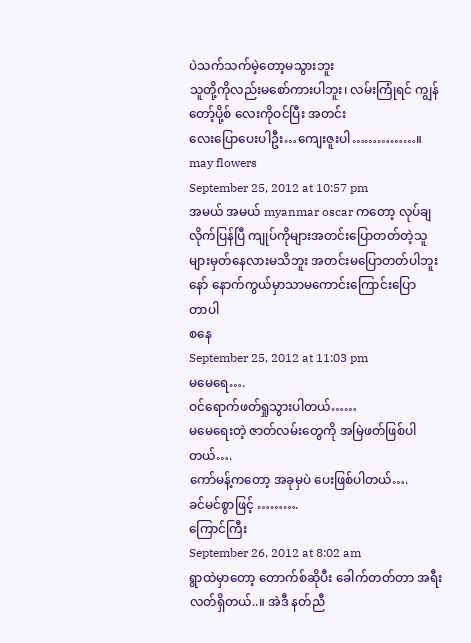ပဲသက်သက်မဲ့တော့မသွားဘူး
သူတို့ကိုလည်းမစော်ကားပါဘူး၊ လမ်းကြုံရင် ကျွန်တော့်ပို့စ် လေးကိုဝင်ပြီး အတင်း
လေးပြောပေးပါဦး…ကျေးဇူးပါ……………။
may flowers
September 25, 2012 at 10:57 pm
အမယ် အမယ် myanmar oscar ကတော့ လုပ်ချလိုက်ပြန်ပြီ ကျုပ်ကိုများအတင်းပြောတတ်တဲ့သူ
များမှတ်နေလားမသိဘူး အတင်းမပြောတတ်ပါဘူးနော် နောက်ကွယ်မှာသာမကောင်းကြောင်းပြော
တာပါ
စနေ
September 25, 2012 at 11:03 pm
မမေရေ….
ဝင်ရောက်ဖတ်ရှုသွားပါတယ်……
မမေရေးတဲ့ ဇာတ်လမ်းတွေကို အမြဲဖတ်ဖြစ်ပါတယ်….
ကော်မန့်ကတော့ အခုမှပဲ ပေးဖြစ်ပါတယ်….
ခင်မင်စွာဖြင့် ……….
ကြောင်ကြီး
September 26, 2012 at 8:02 am
ရွာထဲမှာတော့ တောက်စ်ဆိုပီး ခေါက်တတ်တာ အရီးလတ်ရှိတယ်..။ အဲဒီ နတ်ညီ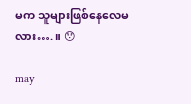မက သူများဖြစ်နေလေမလား….။ 😯

may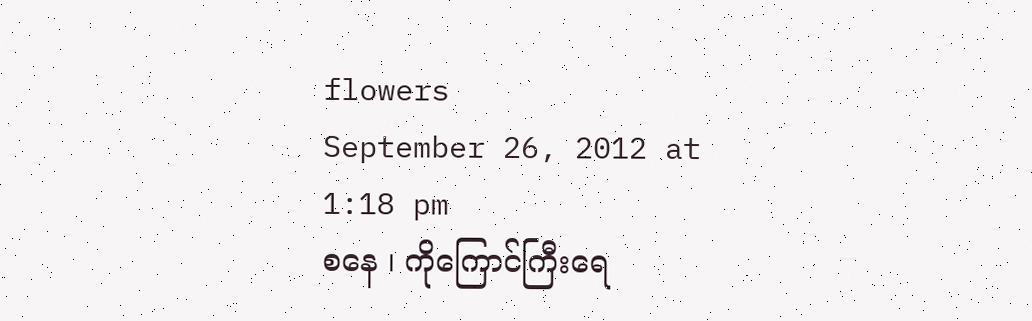flowers
September 26, 2012 at 1:18 pm
စနေ ၊ ကိုကြောင်ကြီးရေ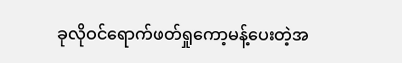ခုလိုဝင်ရောက်ဖတ်ရှုကော့မန့်ပေးတဲ့အ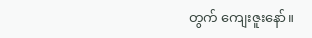တွက် ကျေးဇူးနော်။